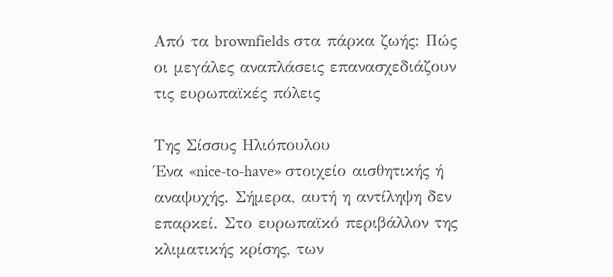Από τα brownfields στα πάρκα ζωής: Πώς οι μεγάλες αναπλάσεις επανασχεδιάζουν τις ευρωπαϊκές πόλεις

Της Σίσσυς Ηλιόπουλου
Ένα «nice‑to‑have» στοιχείο αισθητικής ή αναψυχής. Σήμερα, αυτή η αντίληψη δεν επαρκεί. Στο ευρωπαϊκό περιβάλλον της κλιματικής κρίσης, των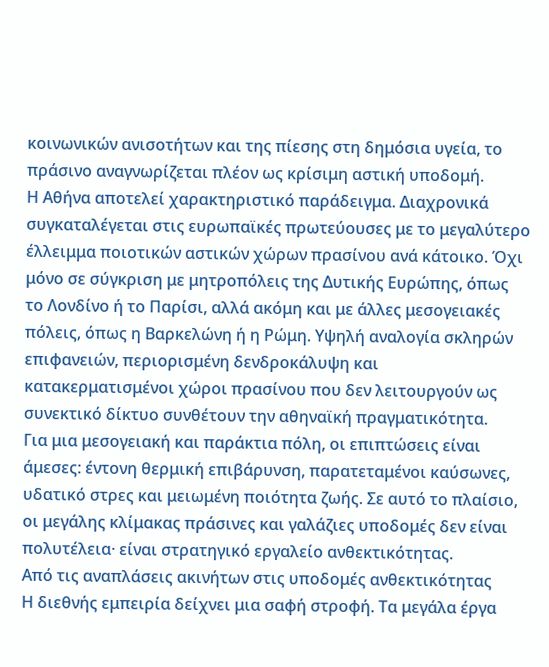κοινωνικών ανισοτήτων και της πίεσης στη δημόσια υγεία, το πράσινο αναγνωρίζεται πλέον ως κρίσιμη αστική υποδομή.
Η Αθήνα αποτελεί χαρακτηριστικό παράδειγμα. Διαχρονικά συγκαταλέγεται στις ευρωπαϊκές πρωτεύουσες με το μεγαλύτερο έλλειμμα ποιοτικών αστικών χώρων πρασίνου ανά κάτοικο. Όχι μόνο σε σύγκριση με μητροπόλεις της Δυτικής Ευρώπης, όπως το Λονδίνο ή το Παρίσι, αλλά ακόμη και με άλλες μεσογειακές πόλεις, όπως η Βαρκελώνη ή η Ρώμη. Υψηλή αναλογία σκληρών επιφανειών, περιορισμένη δενδροκάλυψη και κατακερματισμένοι χώροι πρασίνου που δεν λειτουργούν ως συνεκτικό δίκτυο συνθέτουν την αθηναϊκή πραγματικότητα.
Για μια μεσογειακή και παράκτια πόλη, οι επιπτώσεις είναι άμεσες: έντονη θερμική επιβάρυνση, παρατεταμένοι καύσωνες, υδατικό στρες και μειωμένη ποιότητα ζωής. Σε αυτό το πλαίσιο, οι μεγάλης κλίμακας πράσινες και γαλάζιες υποδομές δεν είναι πολυτέλεια· είναι στρατηγικό εργαλείο ανθεκτικότητας.
Από τις αναπλάσεις ακινήτων στις υποδομές ανθεκτικότητας
Η διεθνής εμπειρία δείχνει μια σαφή στροφή. Τα μεγάλα έργα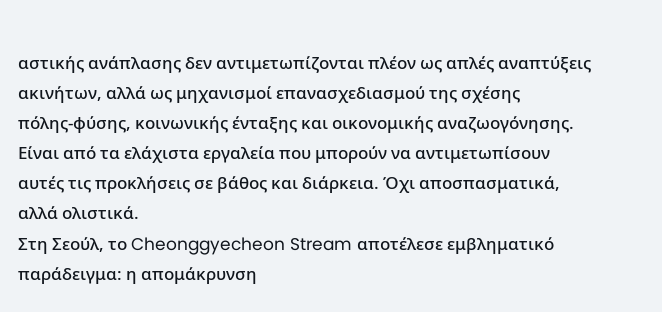αστικής ανάπλασης δεν αντιμετωπίζονται πλέον ως απλές αναπτύξεις ακινήτων, αλλά ως μηχανισμοί επανασχεδιασμού της σχέσης πόλης‑φύσης, κοινωνικής ένταξης και οικονομικής αναζωογόνησης. Είναι από τα ελάχιστα εργαλεία που μπορούν να αντιμετωπίσουν αυτές τις προκλήσεις σε βάθος και διάρκεια. Όχι αποσπασματικά, αλλά ολιστικά.
Στη Σεούλ, το Cheonggyecheon Stream αποτέλεσε εμβληματικό παράδειγμα: η απομάκρυνση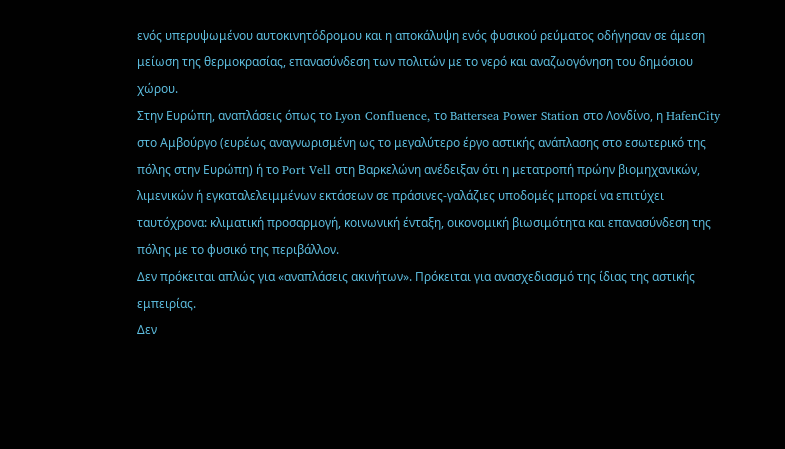ενός υπερυψωμένου αυτοκινητόδρομου και η αποκάλυψη ενός φυσικού ρεύματος οδήγησαν σε άμεση μείωση της θερμοκρασίας, επανασύνδεση των πολιτών με το νερό και αναζωογόνηση του δημόσιου χώρου.
Στην Ευρώπη, αναπλάσεις όπως το Lyon Confluence, το Battersea Power Station στο Λονδίνο, η HafenCity στο Αμβούργο (ευρέως αναγνωρισμένη ως το μεγαλύτερο έργο αστικής ανάπλασης στο εσωτερικό της πόλης στην Ευρώπη) ή το Port Vell στη Βαρκελώνη ανέδειξαν ότι η μετατροπή πρώην βιομηχανικών, λιμενικών ή εγκαταλελειμμένων εκτάσεων σε πράσινες‑γαλάζιες υποδομές μπορεί να επιτύχει ταυτόχρονα: κλιματική προσαρμογή, κοινωνική ένταξη, οικονομική βιωσιμότητα και επανασύνδεση της πόλης με το φυσικό της περιβάλλον.
Δεν πρόκειται απλώς για «αναπλάσεις ακινήτων». Πρόκειται για ανασχεδιασμό της ίδιας της αστικής εμπειρίας.
Δεν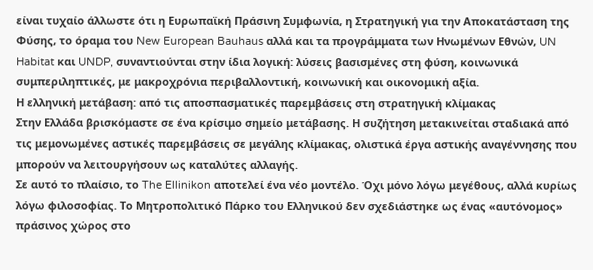είναι τυχαίο άλλωστε ότι η Ευρωπαϊκή Πράσινη Συμφωνία, η Στρατηγική για την Αποκατάσταση της Φύσης, το όραμα του New European Bauhaus αλλά και τα προγράμματα των Ηνωμένων Εθνών, UN Habitat και UNDP, συναντιούνται στην ίδια λογική: λύσεις βασισμένες στη φύση, κοινωνικά συμπεριληπτικές, με μακροχρόνια περιβαλλοντική, κοινωνική και οικονομική αξία.
Η ελληνική μετάβαση: από τις αποσπασματικές παρεμβάσεις στη στρατηγική κλίμακας
Στην Ελλάδα βρισκόμαστε σε ένα κρίσιμο σημείο μετάβασης. Η συζήτηση μετακινείται σταδιακά από τις μεμονωμένες αστικές παρεμβάσεις σε μεγάλης κλίμακας, ολιστικά έργα αστικής αναγέννησης που μπορούν να λειτουργήσουν ως καταλύτες αλλαγής.
Σε αυτό το πλαίσιο, το The Ellinikon αποτελεί ένα νέο μοντέλο. Όχι μόνο λόγω μεγέθους, αλλά κυρίως λόγω φιλοσοφίας. Το Μητροπολιτικό Πάρκο του Ελληνικού δεν σχεδιάστηκε ως ένας «αυτόνομος» πράσινος χώρος στο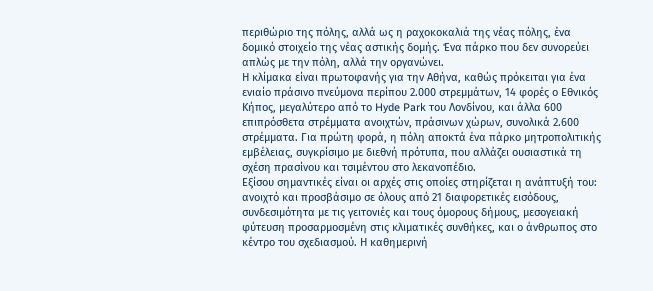περιθώριο της πόλης, αλλά ως η ραχοκοκαλιά της νέας πόλης, ένα δομικό στοιχείο της νέας αστικής δομής. Ένα πάρκο που δεν συνορεύει απλώς με την πόλη, αλλά την οργανώνει.
Η κλίμακα είναι πρωτοφανής για την Αθήνα, καθώς πρόκειται για ένα ενιαίο πράσινο πνεύμονα περίπου 2.000 στρεμμάτων, 14 φορές ο Εθνικός Κήπος, μεγαλύτερο από το Hyde Park του Λονδίνου, και άλλα 600 επιπρόσθετα στρέμματα ανοιχτών, πράσινων χώρων, συνολικά 2.600 στρέμματα. Για πρώτη φορά, η πόλη αποκτά ένα πάρκο μητροπολιτικής εμβέλειας, συγκρίσιμο με διεθνή πρότυπα, που αλλάζει ουσιαστικά τη σχέση πρασίνου και τσιμέντου στο λεκανοπέδιο.
Εξίσου σημαντικές είναι οι αρχές στις οποίες στηρίζεται η ανάπτυξή του: ανοιχτό και προσβάσιμο σε όλους από 21 διαφορετικές εισόδους, συνδεσιμότητα με τις γειτονιές και τους όμορους δήμους, μεσογειακή φύτευση προσαρμοσμένη στις κλιματικές συνθήκες, και ο άνθρωπος στο κέντρο του σχεδιασμού. Η καθημερινή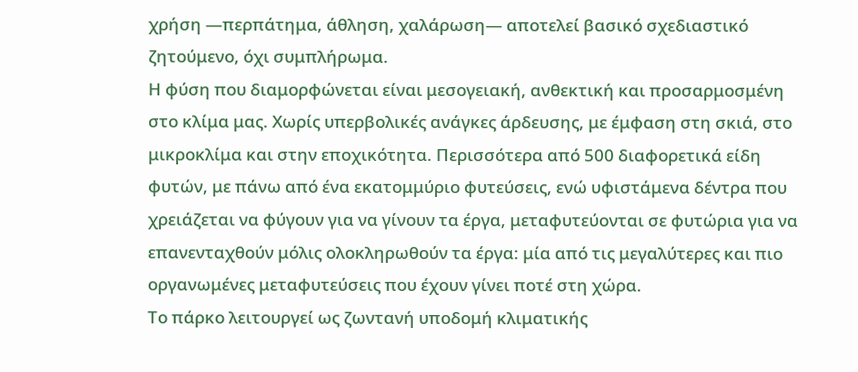χρήση —περπάτημα, άθληση, χαλάρωση— αποτελεί βασικό σχεδιαστικό ζητούμενο, όχι συμπλήρωμα.
Η φύση που διαμορφώνεται είναι μεσογειακή, ανθεκτική και προσαρμοσμένη στο κλίμα μας. Χωρίς υπερβολικές ανάγκες άρδευσης, με έμφαση στη σκιά, στο μικροκλίμα και στην εποχικότητα. Περισσότερα από 500 διαφορετικά είδη φυτών, με πάνω από ένα εκατομμύριο φυτεύσεις, ενώ υφιστάμενα δέντρα που χρειάζεται να φύγουν για να γίνουν τα έργα, μεταφυτεύονται σε φυτώρια για να επανενταχθούν μόλις ολοκληρωθούν τα έργα: μία από τις μεγαλύτερες και πιο οργανωμένες μεταφυτεύσεις που έχουν γίνει ποτέ στη χώρα.
Το πάρκο λειτουργεί ως ζωντανή υποδομή κλιματικής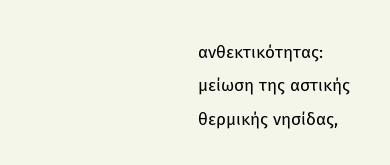ανθεκτικότητας:
μείωση της αστικής θερμικής νησίδας,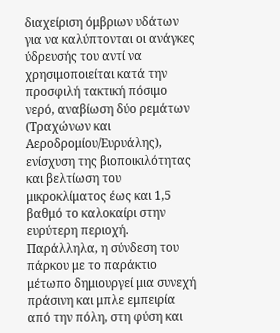διαχείριση όμβριων υδάτων για να καλύπτονται οι ανάγκες ύδρευσής του αντί να χρησιμοποιείται κατά την προσφιλή τακτική πόσιμο νερό, αναβίωση δύο ρεμάτων (Τραχώνων και Αεροδρομίου/Ευρυάλης), ενίσχυση της βιοποικιλότητας και βελτίωση του μικροκλίματος έως και 1,5 βαθμό το καλοκαίρι στην ευρύτερη περιοχή.
Παράλληλα, η σύνδεση του πάρκου με το παράκτιο μέτωπο δημιουργεί μια συνεχή πράσινη και μπλε εμπειρία από την πόλη, στη φύση και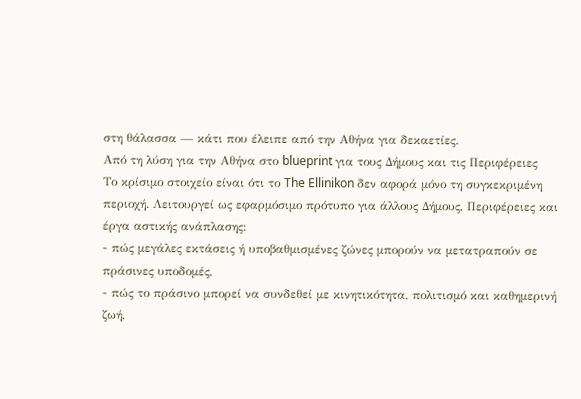στη θάλασσα — κάτι που έλειπε από την Αθήνα για δεκαετίες.
Από τη λύση για την Αθήνα στο blueprint για τους Δήμους και τις Περιφέρειες
Το κρίσιμο στοιχείο είναι ότι το The Ellinikon δεν αφορά μόνο τη συγκεκριμένη περιοχή. Λειτουργεί ως εφαρμόσιμο πρότυπο για άλλους Δήμους, Περιφέρειες και έργα αστικής ανάπλασης:
- πώς μεγάλες εκτάσεις ή υποβαθμισμένες ζώνες μπορούν να μετατραπούν σε πράσινες υποδομές,
- πώς το πράσινο μπορεί να συνδεθεί με κινητικότητα, πολιτισμό και καθημερινή ζωή,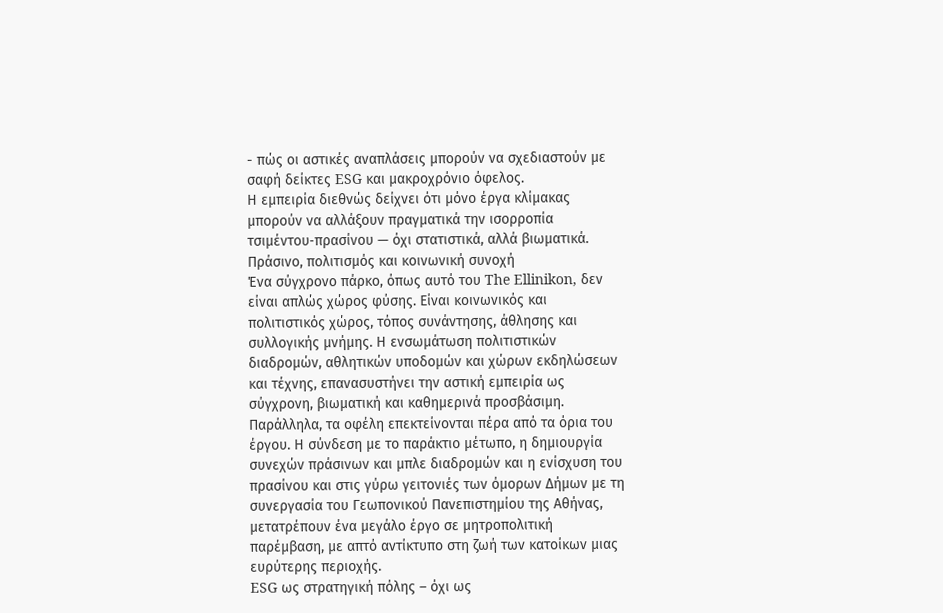- πώς οι αστικές αναπλάσεις μπορούν να σχεδιαστούν με σαφή δείκτες ESG και μακροχρόνιο όφελος.
Η εμπειρία διεθνώς δείχνει ότι μόνο έργα κλίμακας μπορούν να αλλάξουν πραγματικά την ισορροπία τσιμέντου‑πρασίνου — όχι στατιστικά, αλλά βιωματικά.
Πράσινο, πολιτισμός και κοινωνική συνοχή
Ένα σύγχρονο πάρκο, όπως αυτό του The Ellinikon, δεν είναι απλώς χώρος φύσης. Είναι κοινωνικός και πολιτιστικός χώρος, τόπος συνάντησης, άθλησης και συλλογικής μνήμης. Η ενσωμάτωση πολιτιστικών διαδρομών, αθλητικών υποδομών και χώρων εκδηλώσεων και τέχνης, επανασυστήνει την αστική εμπειρία ως σύγχρονη, βιωματική και καθημερινά προσβάσιμη.
Παράλληλα, τα οφέλη επεκτείνονται πέρα από τα όρια του έργου. Η σύνδεση με το παράκτιο μέτωπο, η δημιουργία συνεχών πράσινων και μπλε διαδρομών και η ενίσχυση του πρασίνου και στις γύρω γειτονιές των όμορων Δήμων με τη συνεργασία του Γεωπονικού Πανεπιστημίου της Αθήνας, μετατρέπουν ένα μεγάλο έργο σε μητροπολιτική παρέμβαση, με απτό αντίκτυπο στη ζωή των κατοίκων μιας ευρύτερης περιοχής.
ESG ως στρατηγική πόλης – όχι ως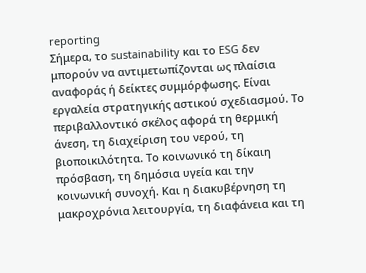reporting
Σήμερα, το sustainability και το ESG δεν μπορούν να αντιμετωπίζονται ως πλαίσια αναφοράς ή δείκτες συμμόρφωσης. Είναι εργαλεία στρατηγικής αστικού σχεδιασμού. Το περιβαλλοντικό σκέλος αφορά τη θερμική άνεση, τη διαχείριση του νερού, τη βιοποικιλότητα. Το κοινωνικό τη δίκαιη πρόσβαση, τη δημόσια υγεία και την κοινωνική συνοχή. Και η διακυβέρνηση τη μακροχρόνια λειτουργία, τη διαφάνεια και τη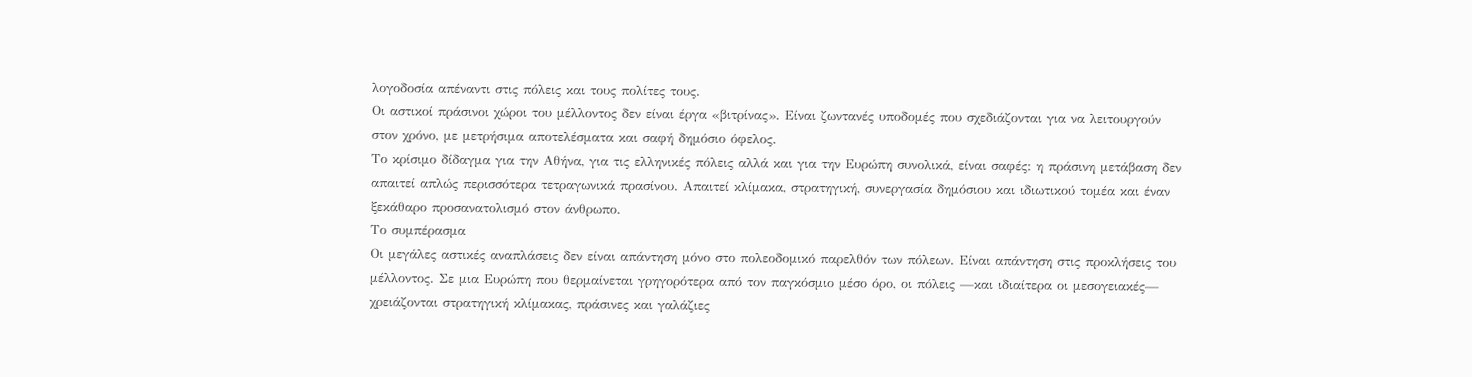λογοδοσία απέναντι στις πόλεις και τους πολίτες τους.
Οι αστικοί πράσινοι χώροι του μέλλοντος δεν είναι έργα «βιτρίνας». Είναι ζωντανές υποδομές που σχεδιάζονται για να λειτουργούν στον χρόνο, με μετρήσιμα αποτελέσματα και σαφή δημόσιο όφελος.
Το κρίσιμο δίδαγμα για την Αθήνα, για τις ελληνικές πόλεις αλλά και για την Ευρώπη συνολικά, είναι σαφές: η πράσινη μετάβαση δεν απαιτεί απλώς περισσότερα τετραγωνικά πρασίνου. Απαιτεί κλίμακα, στρατηγική, συνεργασία δημόσιου και ιδιωτικού τομέα και έναν ξεκάθαρο προσανατολισμό στον άνθρωπο.
Το συμπέρασμα
Οι μεγάλες αστικές αναπλάσεις δεν είναι απάντηση μόνο στο πολεοδομικό παρελθόν των πόλεων. Είναι απάντηση στις προκλήσεις του μέλλοντος. Σε μια Ευρώπη που θερμαίνεται γρηγορότερα από τον παγκόσμιο μέσο όρο, οι πόλεις —και ιδιαίτερα οι μεσογειακές— χρειάζονται στρατηγική κλίμακας, πράσινες και γαλάζιες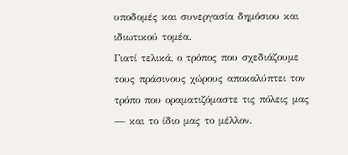υποδομές και συνεργασία δημόσιου και ιδιωτικού τομέα.
Γιατί τελικά, ο τρόπος που σχεδιάζουμε τους πράσινους χώρους αποκαλύπτει τον τρόπο που οραματιζόμαστε τις πόλεις μας — και το ίδιο μας το μέλλον.